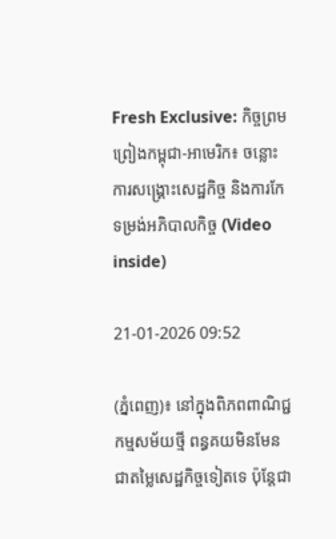Fresh Exclusive: កិច្ចព្រមព្រៀងកម្ពុជា-អាមេរិក៖ ចន្លោះការសង្គ្រោះសេដ្ឋកិច្ច និងការកែទម្រង់អភិបាលកិច្ច (Video inside)

21-01-2026 09:52

(ភ្នំពេញ)៖ នៅក្នុងពិភពពាណិជ្ជកម្មសម័យថ្មី ពន្ធគយមិនមែនជាតម្លៃសេដ្ឋកិច្ចទៀតទេ ប៉ុន្តែជា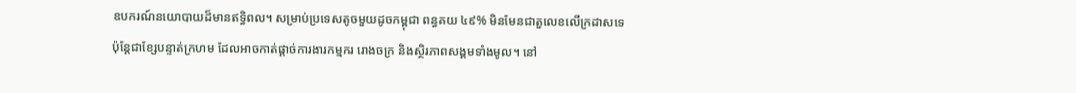ឧបករណ៍នយោបាយដ៏មានឥទ្ធិពល។ សម្រាប់ប្រទេសតូចមួយដូចកម្ពុជា ពន្ធគយ ៤៩% មិនមែនជាតួលេខលើក្រដាសទេ ប៉ុន្តែជាខ្សែបន្ទាត់ក្រហម ដែលអាចកាត់ផ្តាច់ការងារកម្មករ រោងចក្រ និងស្ថិរភាពសង្គមទាំងមូល។ នៅ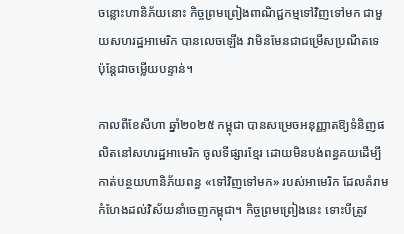ចន្លោះហានិភ័យនោះ កិច្ចព្រមព្រៀងពាណិជ្ជកម្មទៅវិញទៅមក ជាមួយសហរដ្ឋអាមេរិក បានលេចឡើង វាមិនមែនជាជម្រើសប្រណីតទេ ប៉ុន្តែជាចម្លើយបន្ទាន់។

កាលពីខែសីហា ឆ្នាំ២០២៥ កម្ពុជា បានសម្រេចអនុញ្ញាតឱ្យទំនិញផលិតនៅសហរដ្ឋអាមេរិក ចូលទីផ្សារខ្មែរ ដោយមិនបង់ពន្ធគយដើម្បីកាត់បន្ថយហានិភ័យពន្ធ «ទៅវិញទៅមក» របស់អាមេរិក ដែលគំរាមកំហែងដល់វិស័យនាំចេញកម្ពុជា។ កិច្ចព្រមព្រៀងនេះ ទោះបីត្រូវ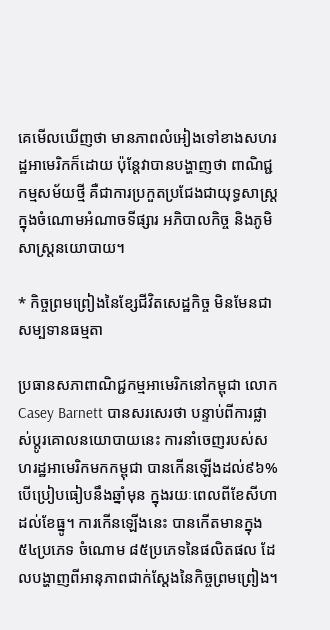គេមើលឃើញថា មានភាពលំអៀងទៅខាងសហរដ្ឋអាមេរិកក៏ដោយ ប៉ុន្តែវាបានបង្ហាញថា ពាណិជ្ជកម្មសម័យថ្មី គឺជាការប្រកួតប្រជែងជាយុទ្ធសាស្ត្រក្នុងចំណោមអំណាចទីផ្សារ អភិបាលកិច្ច និងភូមិសាស្ត្រនយោបាយ។

* កិច្ចព្រមព្រៀងនៃខ្សែជីវិតសេដ្ឋកិច្ច មិនមែនជាសម្បទានធម្មតា

ប្រធានសភាពាណិជ្ជកម្មអាមេរិកនៅកម្ពុជា លោក Casey Barnett បានសរសេរថា បន្ទាប់ពីការផ្លាស់ប្តូរគោលនយោបាយនេះ ការនាំចេញរបស់សហរដ្ឋអាមេរិកមកកម្ពុជា បានកើនឡើងដល់៩៦% បើប្រៀបធៀបនឹងឆ្នាំមុន ក្នុងរយៈពេលពីខែសីហាដល់ខែធ្នូ។ ការកើនឡើងនេះ បានកើតមានក្នុង៥៤ប្រភេទ ចំណោម ៨៥ប្រភេទនៃផលិតផល ដែលបង្ហាញពីអានុភាពជាក់ស្តែងនៃកិច្ចព្រមព្រៀង។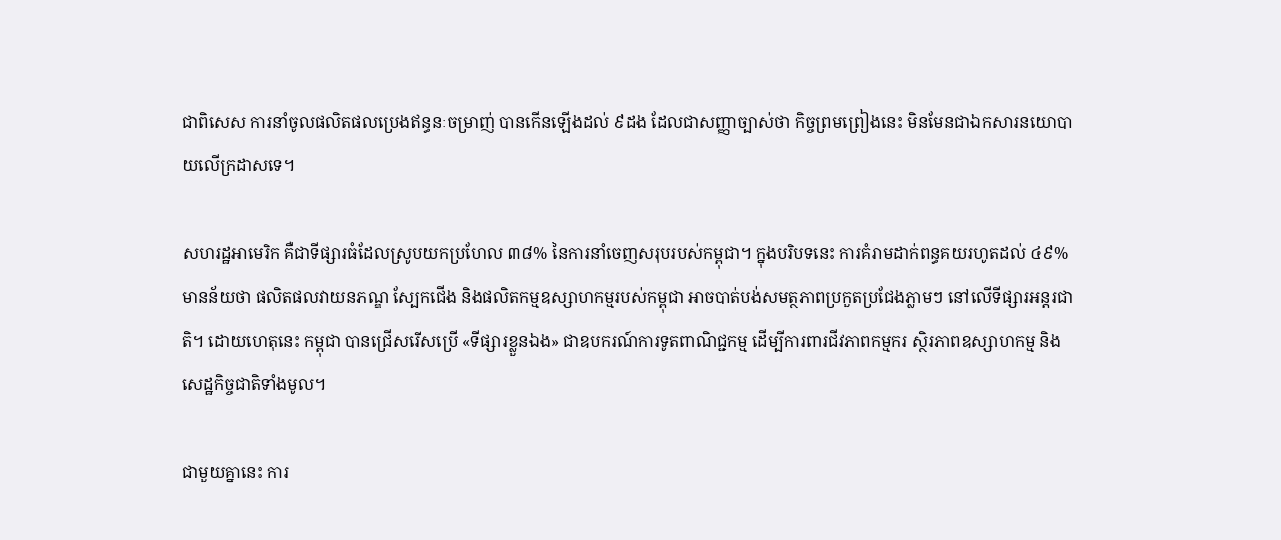ជាពិសេស ការនាំចូលផលិតផលប្រេងឥន្ធនៈចម្រាញ់ បានកើនឡើងដល់ ៩ដង ដែលជាសញ្ញាច្បាស់ថា កិច្ចព្រមព្រៀងនេះ មិនមែនជាឯកសារនយោបាយលើក្រដាសទេ។

សហរដ្ឋអាមេរិក គឺជាទីផ្សារធំដែលស្រូបយកប្រហែល ៣៨% នៃការនាំចេញសរុបរបស់កម្ពុជា។ ក្នុងបរិបទនេះ ការគំរាមដាក់ពន្ធគយរហូតដល់ ៤៩% មានន័យថា ផលិតផលវាយនភណ្ឌ ស្បែកជើង និងផលិតកម្មឧស្សាហកម្មរបស់កម្ពុជា អាចបាត់បង់សមត្ថភាពប្រកួតប្រជែងភ្លាមៗ នៅលើទីផ្សារអន្តរជាតិ។ ដោយហេតុនេះ កម្ពុជា បានជ្រើសរើសប្រើ «ទីផ្សារខ្លួនឯង» ជាឧបករណ៍ការទូតពាណិជ្ជកម្ម ដើម្បីការពារជីវភាពកម្មករ ស្ថិរភាពឧស្សាហកម្ម និងសេដ្ឋកិច្ចជាតិទាំងមូល។

ជាមួយគ្នានេះ ការ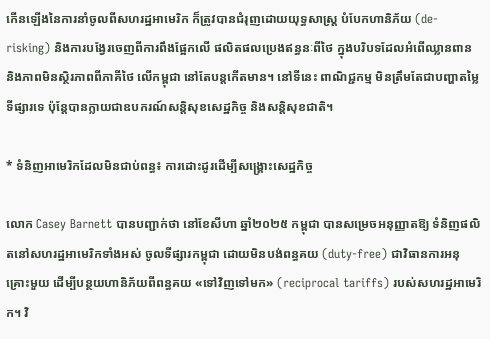កើនឡើងនៃការនាំចូលពីសហរដ្ឋអាមេរិក ក៏ត្រូវបានជំរុញដោយយុទ្ធសាស្ត្រ បំបែកហានិភ័យ (de-risking) និងការបង្វែរចេញពីការពឹងផ្អែកលើ ផលិតផលប្រេងឥន្ធនៈពីថៃ ក្នុងបរិបទដែលអំពើឈ្លានពាន និងភាពមិនស្ថិរភាពពីភាគីថៃ លើកម្ពុជា នៅតែបន្តកើតមាន។ នៅទីនេះ ពាណិជ្ជកម្ម មិនត្រឹមតែជាបញ្ហាតម្លៃទីផ្សារទេ ប៉ុន្តែបានក្លាយជាឧបករណ៍សន្តិសុខសេដ្ឋកិច្ច និងសន្តិសុខជាតិ។

* ទំនិញអាមេរិកដែលមិនជាប់ពន្ធ៖ ការដោះដូរដើម្បីសង្គ្រោះសេដ្ឋកិច្ច

លោក Casey Barnett បានបញ្ជាក់ថា នៅខែសីហា ឆ្នាំ២០២៥ កម្ពុជា បានសម្រេចអនុញ្ញាតឱ្យ ទំនិញផលិតនៅសហរដ្ឋអាមេរិកទាំងអស់ ចូលទីផ្សារកម្ពុជា ដោយមិនបង់ពន្ធគយ (duty-free) ជាវិធានការអនុគ្រោះមួយ ដើម្បីបន្ថយហានិភ័យពីពន្ធគយ «ទៅវិញទៅមក» (reciprocal tariffs) របស់សហរដ្ឋអាមេរិក។ វិ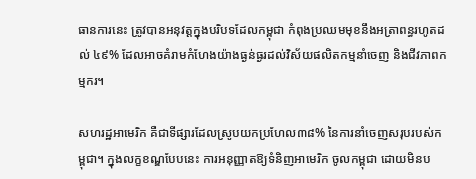ធានការនេះ ត្រូវបានអនុវត្តក្នុងបរិបទដែលកម្ពុជា កំពុងប្រឈមមុខនឹងអត្រាពន្ធរហូតដល់ ៤៩% ដែលអាចគំរាមកំហែងយ៉ាងធ្ងន់ធ្ងរដល់វិស័យផលិតកម្មនាំចេញ និងជីវភាពកម្មករ។

សហរដ្ឋអាមេរិក គឺជាទីផ្សារដែលស្រូបយកប្រហែល៣៨% នៃការនាំចេញសរុបរបស់កម្ពុជា។ ក្នុងលក្ខខណ្ឌបែបនេះ ការអនុញ្ញាតឱ្យទំនិញអាមេរិក ចូលកម្ពុជា ដោយមិនប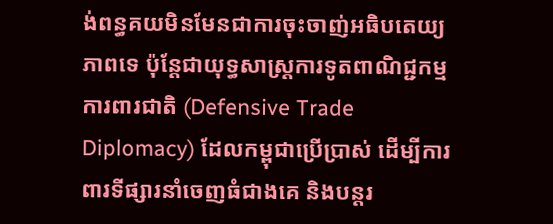ង់ពន្ធគយមិនមែនជាការចុះចាញ់អធិបតេយ្យភាពទេ ប៉ុន្តែជាយុទ្ធសាស្ត្រការទូតពាណិជ្ជកម្មការពារជាតិ (Defensive Trade Diplomacy) ដែលកម្ពុជាប្រើប្រាស់ ដើម្បីការពារទីផ្សារនាំចេញធំជាងគេ និងបន្តរ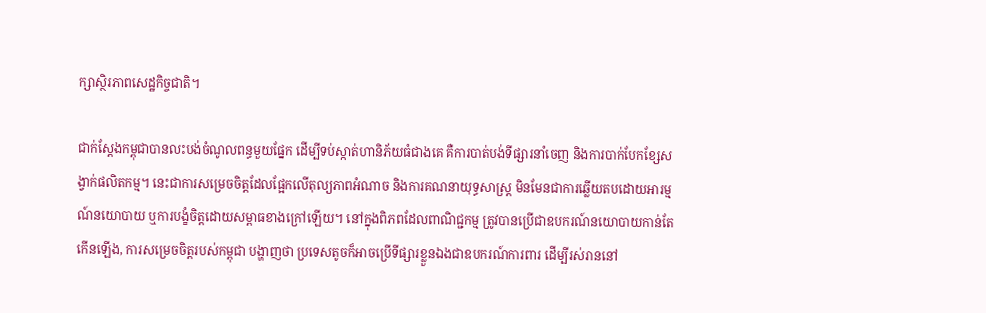ក្សាស្ថិរភាពសេដ្ឋកិច្ចជាតិ។

ជាក់ស្តែងកម្ពុជាបានលះបង់ចំណូលពន្ធមួយផ្នែក ដើម្បីទប់ស្កាត់ហានិភ័យធំជាងគេ គឺការបាត់បង់ទីផ្សារនាំចេញ និងការបាក់បែកខ្សែសង្វាក់ផលិតកម្ម។ នេះជាការសម្រេចចិត្តដែលផ្អែកលើតុល្យភាពអំណាច និងការគណនាយុទ្ធសាស្ត្រ មិនមែនជាការឆ្លើយតបដោយអារម្មណ៍នយោបាយ ឬការបង្ខំចិត្តដោយសម្ពាធខាងក្រៅឡើយ។ នៅក្នុងពិភពដែលពាណិជ្ជកម្ម ត្រូវបានប្រើជាឧបករណ៍នយោបាយកាន់តែកើនឡើង, ការសម្រេចចិត្តរបស់កម្ពុជា បង្ហាញថា ប្រទេសតូចក៏អាចប្រើទីផ្សារខ្លួនឯងជាឧបករណ៍ការពារ ដើម្បីរស់រាននៅ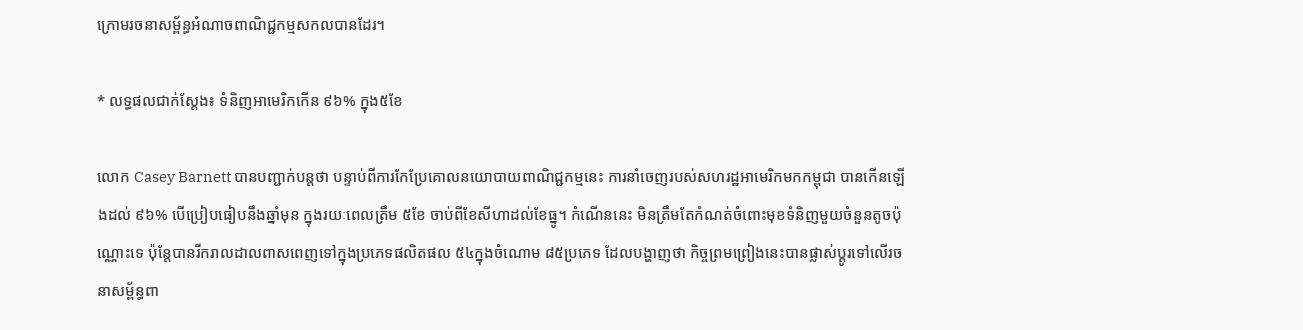ក្រោមរចនាសម្ព័ន្ធអំណាចពាណិជ្ជកម្មសកលបានដែរ។

* លទ្ធផលជាក់ស្តែង៖ ទំនិញអាមេរិកកើន ៩៦% ក្នុង៥ខែ

លោក Casey Barnett បានបញ្ជាក់បន្តថា បន្ទាប់ពីការកែប្រែគោលនយោបាយពាណិជ្ជកម្មនេះ ការនាំចេញរបស់សហរដ្ឋអាមេរិកមកកម្ពុជា បានកើនឡើងដល់ ៩៦% បើប្រៀបធៀបនឹងឆ្នាំមុន ក្នុងរយៈពេលត្រឹម ៥ខែ ចាប់ពីខែសីហាដល់ខែធ្នូ។ កំណើននេះ មិនត្រឹមតែកំណត់ចំពោះមុខទំនិញមួយចំនួនតូចប៉ុណ្ណោះទេ ប៉ុន្តែបានរីករាលដាលពាសពេញទៅក្នុងប្រភេទផលិតផល ៥៤ក្នុងចំណោម ៨៥ប្រភេទ ដែលបង្ហាញថា កិច្ចព្រមព្រៀងនេះបានផ្លាស់ប្តូរទៅលើរចនាសម្ព័ន្ធពា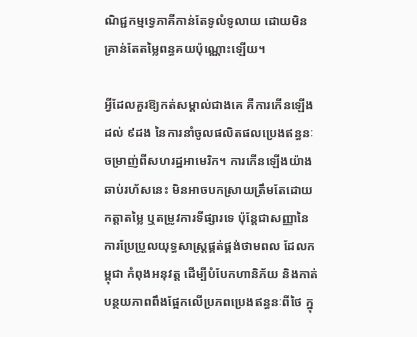ណិជ្ជកម្មទ្វេភាគីកាន់តែទូលំទូលាយ ដោយមិនគ្រាន់តែតម្លៃពន្ធគយប៉ុណ្ណោះឡើយ។

អ្វីដែលគួរឱ្យកត់សម្គាល់ជាងគេ គឺការកើនឡើងដល់ ៩ដង នៃការនាំចូលផលិតផលប្រេងឥន្ធនៈចម្រាញ់ពីសហរដ្ឋអាមេរិក។ ការកើនឡើងយ៉ាងឆាប់រហ័សនេះ មិនអាចបកស្រាយត្រឹមតែដោយកត្តាតម្លៃ ឬតម្រូវការទីផ្សារទេ ប៉ុន្តែជាសញ្ញានៃការប្រែប្រួលយុទ្ធសាស្ត្រផ្គត់ផ្គង់ថាមពល ដែលកម្ពុជា កំពុងអនុវត្ត ដើម្បីបំបែកហានិភ័យ និងកាត់បន្ថយភាពពឹងផ្អែកលើប្រភពប្រេងឥន្ធនៈពីថៃ ក្នុ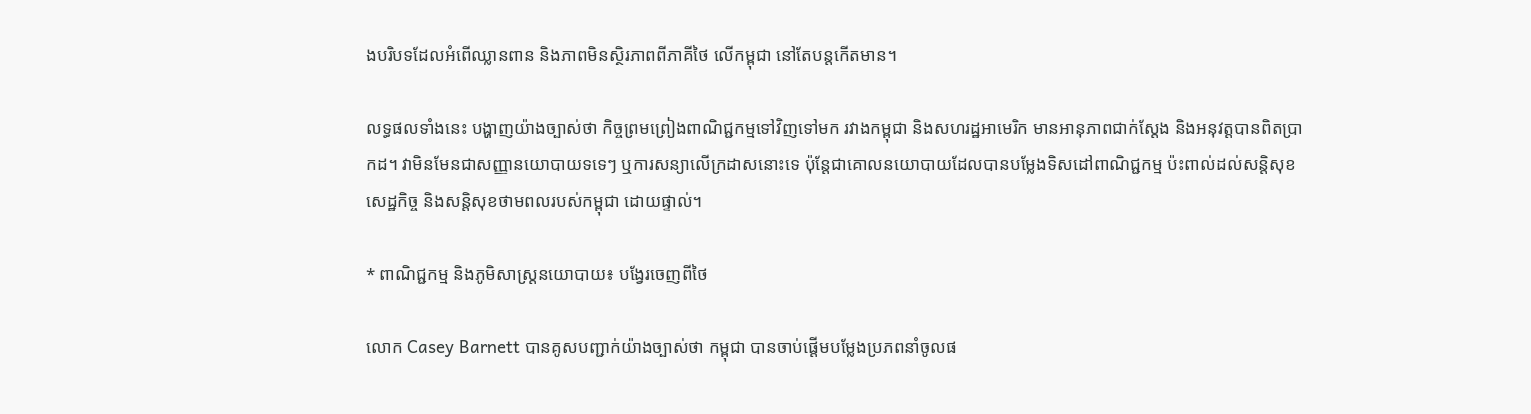ងបរិបទដែលអំពើឈ្លានពាន និងភាពមិនស្ថិរភាពពីភាគីថៃ លើកម្ពុជា នៅតែបន្តកើតមាន។

លទ្ធផលទាំងនេះ បង្ហាញយ៉ាងច្បាស់ថា កិច្ចព្រមព្រៀងពាណិជ្ជកម្មទៅវិញទៅមក រវាងកម្ពុជា និងសហរដ្ឋអាមេរិក មានអានុភាពជាក់ស្តែង និងអនុវត្តបានពិតប្រាកដ។ វាមិនមែនជាសញ្ញានយោបាយទទេៗ ឬការសន្យាលើក្រដាសនោះទេ ប៉ុន្តែជាគោលនយោបាយដែលបានបម្លែងទិសដៅពាណិជ្ជកម្ម ប៉ះពាល់ដល់សន្តិសុខសេដ្ឋកិច្ច និងសន្តិសុខថាមពលរបស់កម្ពុជា ដោយផ្ទាល់។

* ពាណិជ្ជកម្ម និងភូមិសាស្ត្រនយោបាយ៖ បង្វែរចេញពីថៃ

លោក Casey Barnett បានគូសបញ្ជាក់យ៉ាងច្បាស់ថា កម្ពុជា បានចាប់ផ្តើមបម្លែងប្រភពនាំចូលផ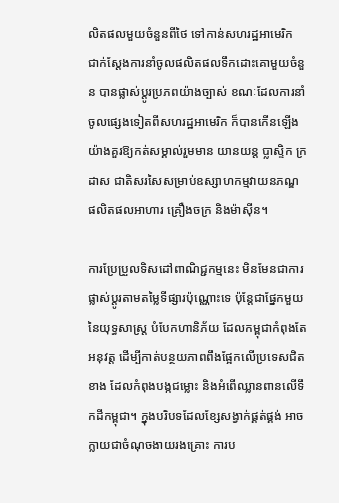លិតផលមួយចំនួនពីថៃ ទៅកាន់សហរដ្ឋអាមេរិក ជាក់ស្តែងការនាំចូលផលិតផលទឹកដោះគោមួយចំនួន បានផ្លាស់ប្តូរប្រភពយ៉ាងច្បាស់ ខណៈដែលការនាំចូលផ្សេងទៀតពីសហរដ្ឋអាមេរិក ក៏បានកើនឡើងយ៉ាងគួរឱ្យកត់សម្គាល់រួមមាន យានយន្ត ប្លាស្ទិក ក្រដាស ជាតិសរសៃសម្រាប់ឧស្សាហកម្មវាយនភណ្ឌ ផលិតផលអាហារ គ្រឿងចក្រ និងម៉ាស៊ីន។

ការប្រែប្រួលទិសដៅពាណិជ្ជកម្មនេះ មិនមែនជាការផ្លាស់ប្តូរតាមតម្លៃទីផ្សារប៉ុណ្ណោះទេ ប៉ុន្តែជាផ្នែកមួយនៃយុទ្ធសាស្ត្រ បំបែកហានិភ័យ ដែលកម្ពុជាកំពុងតែអនុវត្ត ដើម្បីកាត់បន្ថយភាពពឹងផ្អែកលើប្រទេសជិតខាង ដែលកំពុងបង្កជម្លោះ និងអំពើឈ្លានពានលើទឹកដីកម្ពុជា។ ក្នុងបរិបទដែលខ្សែសង្វាក់ផ្គត់ផ្គង់ អាចក្លាយជាចំណុចងាយរងគ្រោះ ការប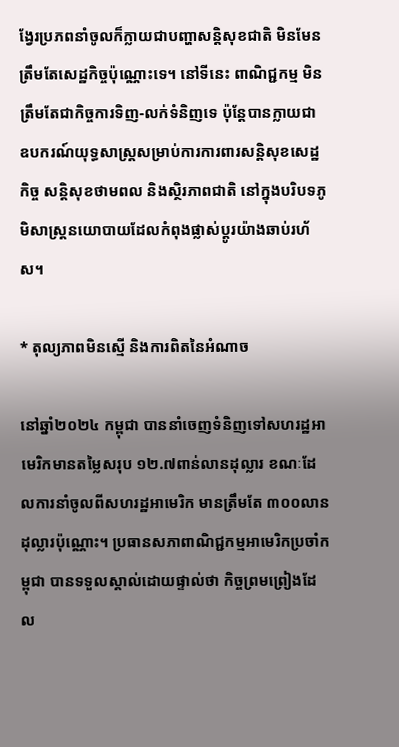ង្វែរប្រភពនាំចូលក៏ក្លាយជាបញ្ហាសន្តិសុខជាតិ មិនមែនត្រឹមតែសេដ្ឋកិច្ចប៉ុណ្ណោះទេ។ នៅទីនេះ ពាណិជ្ជកម្ម មិនត្រឹមតែជាកិច្ចការទិញ-លក់ទំនិញទេ ប៉ុន្តែបានក្លាយជា ឧបករណ៍យុទ្ធសាស្ត្រសម្រាប់ការការពារសន្តិសុខសេដ្ឋកិច្ច សន្តិសុខថាមពល និងស្ថិរភាពជាតិ នៅក្នុងបរិបទភូមិសាស្ត្រនយោបាយដែលកំពុងផ្លាស់ប្តូរយ៉ាងឆាប់រហ័ស។

* តុល្យភាពមិនស្មើ និងការពិតនៃអំណាច

នៅឆ្នាំ២០២៤ កម្ពុជា បាននាំចេញទំនិញទៅសហរដ្ឋអាមេរិកមានតម្លៃសរុប ១២.៧ពាន់លានដុល្លារ ខណៈដែលការនាំចូលពីសហរដ្ឋអាមេរិក មានត្រឹមតែ ៣០០លានដុល្លារប៉ុណ្ណោះ។ ប្រធានសភាពាណិជ្ជកម្មអាមេរិកប្រចាំកម្ពុជា បានទទួលស្គាល់ដោយផ្ទាល់ថា កិច្ចព្រមព្រៀងដែល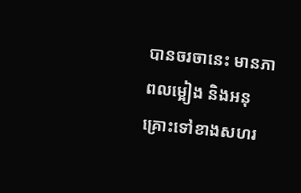បានចរចានេះ មានភាពលម្អៀង និងអនុគ្រោះទៅខាងសហរ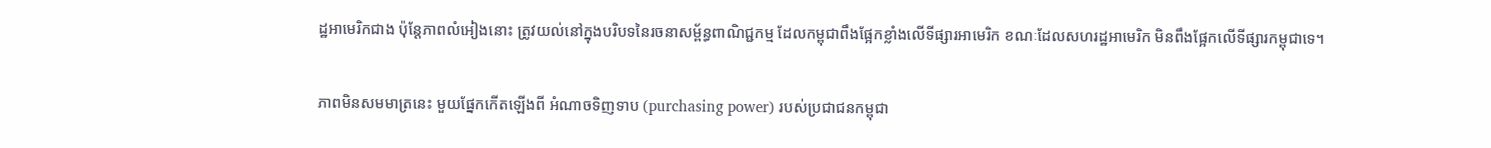ដ្ឋអាមេរិកជាង ប៉ុន្តែភាពលំអៀងនោះ ត្រូវយល់នៅក្នុងបរិបទនៃរចនាសម្ព័ន្ធពាណិជ្ជកម្ម ដែលកម្ពុជាពឹងផ្អែកខ្លាំងលើទីផ្សារអាមេរិក ខណៈដែលសហរដ្ឋអាមេរិក មិនពឹងផ្អែកលើទីផ្សារកម្ពុជាទេ។

ភាពមិនសមមាត្រនេះ មួយផ្នែកកើតឡើងពី អំណាចទិញទាប (purchasing power) របស់ប្រជាជនកម្ពុជា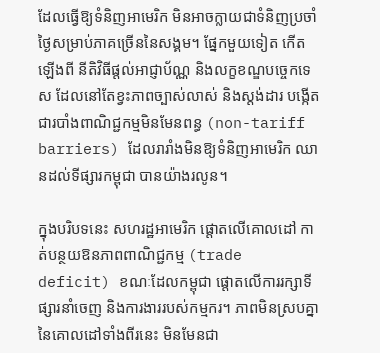ដែលធ្វើឱ្យទំនិញអាមេរិក មិនអាចក្លាយជាទំនិញប្រចាំថ្ងៃសម្រាប់ភាគច្រើននៃសង្គម។ ផ្នែកមួយទៀត កើតឡើងពី នីតិវិធីផ្តល់អាជ្ញាប័ណ្ណ និងលក្ខខណ្ឌបច្ចេកទេស ដែលនៅតែខ្វះភាពច្បាស់លាស់ និងស្តង់ដារ បង្កើតជារបាំងពាណិជ្ជកម្មមិនមែនពន្ធ (non-tariff barriers) ដែលរារាំងមិនឱ្យទំនិញអាមេរិក ឈានដល់ទីផ្សារកម្ពុជា បានយ៉ាងរលូន។

ក្នុងបរិបទនេះ សហរដ្ឋអាមេរិក ផ្តោតលើគោលដៅ កាត់បន្ថយឱនភាពពាណិជ្ជកម្ម (trade deficit) ខណៈដែលកម្ពុជា ផ្តោតលើការរក្សាទីផ្សារនាំចេញ និងការងាររបស់កម្មករ។ ភាពមិនស្របគ្នានៃគោលដៅទាំងពីរនេះ មិនមែនជា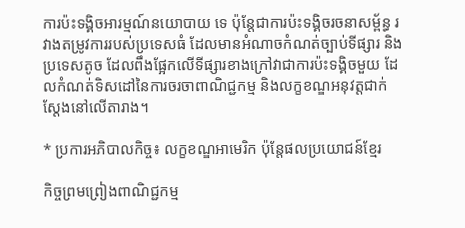ការប៉ះទង្គិចអារម្មណ៍នយោបាយ ទេ ប៉ុន្តែជាការប៉ះទង្គិចរចនាសម្ព័ន្ធ រវាងតម្រូវការរបស់ប្រទេសធំ ដែលមានអំណាចកំណត់ច្បាប់ទីផ្សារ និងប្រទេសតូច ដែលពឹងផ្អែកលើទីផ្សារខាងក្រៅវាជាការប៉ះទង្គិចមួយ ដែលកំណត់ទិសដៅនៃការចរចាពាណិជ្ជកម្ម និងលក្ខខណ្ឌអនុវត្តជាក់ស្តែងនៅលើតារាង។

* ប្រការអភិបាលកិច្ច៖ លក្ខខណ្ឌអាមេរិក ប៉ុន្តែផលប្រយោជន៍ខ្មែរ

កិច្ចព្រមព្រៀងពាណិជ្ជកម្ម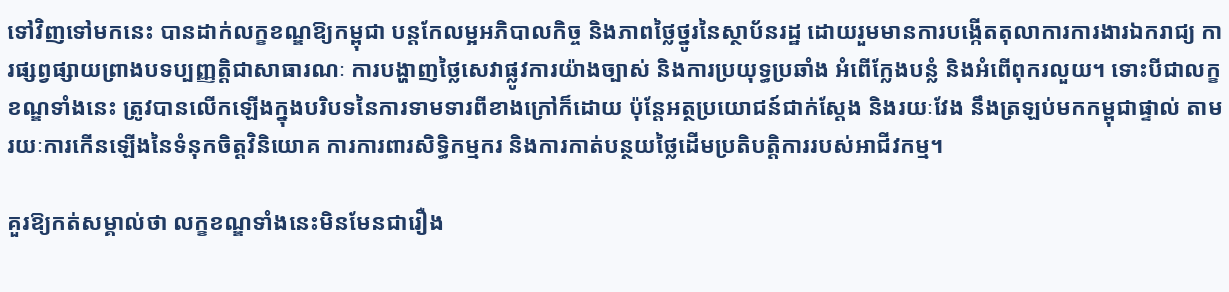ទៅវិញទៅមកនេះ បានដាក់លក្ខខណ្ឌឱ្យកម្ពុជា បន្តកែលម្អអភិបាលកិច្ច និងភាពថ្លៃថ្នូរនៃស្ថាប័នរដ្ឋ ដោយរួមមានការបង្កើតតុលាការការងារឯករាជ្យ ការផ្សព្វផ្សាយព្រាងបទប្បញ្ញត្តិជាសាធារណៈ ការបង្ហាញថ្លៃសេវាផ្លូវការយ៉ាងច្បាស់ និងការប្រយុទ្ធប្រឆាំង អំពើក្លែងបន្លំ និងអំពើពុករលួយ។ ទោះបីជាលក្ខខណ្ឌទាំងនេះ ត្រូវបានលើកឡើងក្នុងបរិបទនៃការទាមទារពីខាងក្រៅក៏ដោយ ប៉ុន្តែអត្ថប្រយោជន៍ជាក់ស្តែង និងរយៈវែង នឹងត្រឡប់មកកម្ពុជាផ្ទាល់ តាមរយៈការកើនឡើងនៃទំនុកចិត្តវិនិយោគ ការការពារសិទ្ធិកម្មករ និងការកាត់បន្ថយថ្លៃដើមប្រតិបត្តិការរបស់អាជីវកម្ម។

គួរឱ្យកត់សម្គាល់ថា លក្ខខណ្ឌទាំងនេះមិនមែនជារឿង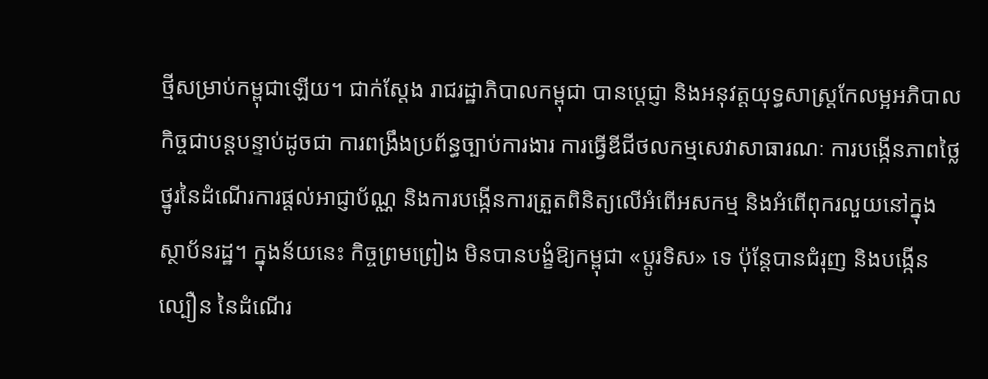ថ្មីសម្រាប់កម្ពុជាឡើយ។ ជាក់ស្តែង រាជរដ្ឋាភិបាលកម្ពុជា បានប្តេជ្ញា និងអនុវត្តយុទ្ធសាស្ត្រកែលម្អអភិបាលកិច្ចជាបន្តបន្ទាប់ដូចជា ការពង្រឹងប្រព័ន្ធច្បាប់ការងារ ការធ្វើឌីជីថលកម្មសេវាសាធារណៈ ការបង្កើនភាពថ្លៃថ្នូរនៃដំណើរការផ្តល់អាជ្ញាប័ណ្ណ និងការបង្កើនការត្រួតពិនិត្យលើអំពើអសកម្ម និងអំពើពុករលួយនៅក្នុងស្ថាប័នរដ្ឋ។ ក្នុងន័យនេះ កិច្ចព្រមព្រៀង មិនបានបង្ខំឱ្យកម្ពុជា «ប្តូរទិស» ទេ ប៉ុន្តែបានជំរុញ និងបង្កើនល្បឿន នៃដំណើរ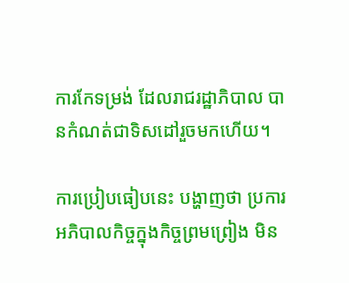ការកែទម្រង់ ដែលរាជរដ្ឋាភិបាល បានកំណត់ជាទិសដៅរួចមកហើយ។

ការប្រៀបធៀបនេះ បង្ហាញថា ប្រការអភិបាលកិច្ចក្នុងកិច្ចព្រមព្រៀង មិន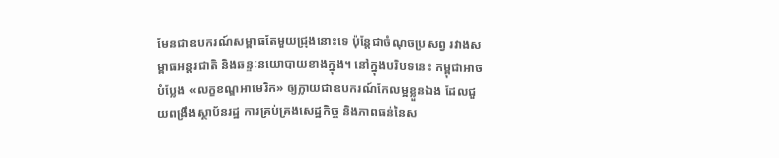មែនជាឧបករណ៍សម្ពាធតែមួយជ្រុងនោះទេ ប៉ុន្តែជាចំណុចប្រសព្វ រវាងសម្ពាធអន្តរជាតិ និងឆន្ទៈនយោបាយខាងក្នុង។ នៅក្នុងបរិបទនេះ កម្ពុជាអាចបំប្លែង «លក្ខខណ្ឌអាមេរិក» ឲ្យក្លាយជាឧបករណ៍កែលម្អខ្លួនឯង ដែលជួយពង្រឹងស្ថាប័នរដ្ឋ ការគ្រប់គ្រងសេដ្ឋកិច្ច និងភាពធន់នៃស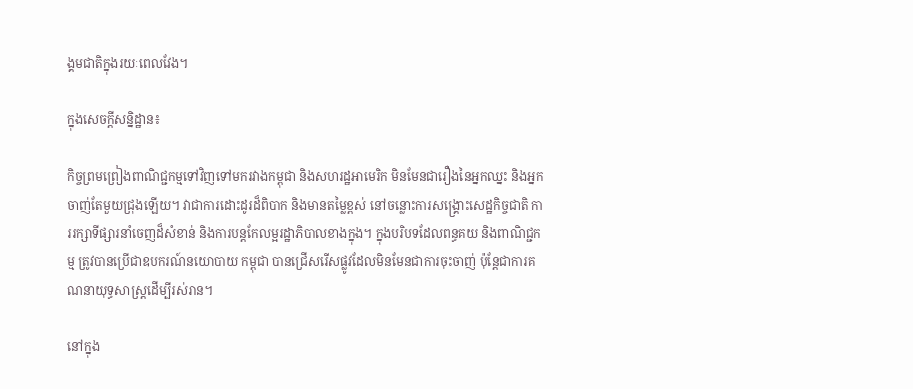ង្គមជាតិក្នុងរយៈពេលវែង។

ក្នុងសេចក្តីសន្និដ្ឋាន៖

កិច្ចព្រមព្រៀងពាណិជ្ជកម្មទៅវិញទៅមករវាងកម្ពុជា និងសហរដ្ឋអាមេរិក មិនមែនជារឿងនៃអ្នកឈ្នះ និងអ្នកចាញ់តែមួយជ្រុងឡើយ។ វាជាការដោះដូរដ៏ពិបាក និងមានតម្លៃខ្ពស់ នៅចន្លោះការសង្គ្រោះសេដ្ឋកិច្ចជាតិ ការរក្សាទីផ្សារនាំចេញដ៏សំខាន់ និងការបន្តកែលម្អរដ្ឋាភិបាលខាងក្នុង។ ក្នុងបរិបទដែលពន្ធគយ និងពាណិជ្ជកម្ម ត្រូវបានប្រើជាឧបករណ៍នយោបាយ កម្ពុជា បានជ្រើសរើសផ្លូវដែលមិនមែនជាការចុះចាញ់ ប៉ុន្តែជាការគណនាយុទ្ធសាស្ត្រដើម្បីរស់រាន។

នៅក្នុង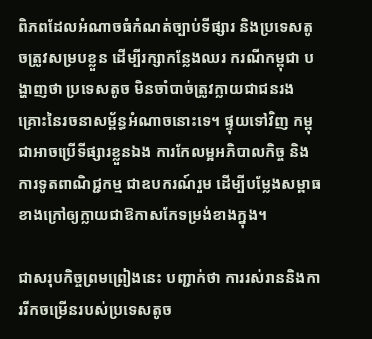ពិភពដែលអំណាចធំកំណត់ច្បាប់ទីផ្សារ និងប្រទេសតូចត្រូវសម្របខ្លួន ដើម្បីរក្សាកន្លែងឈរ ករណីកម្ពុជា បង្ហាញថា ប្រទេសតូច មិនចាំបាច់ត្រូវក្លាយជាជនរងគ្រោះនៃរចនាសម្ព័ន្ធអំណាចនោះទេ។ ផ្ទុយទៅវិញ កម្ពុជាអាចប្រើទីផ្សារខ្លួនឯង ការកែលម្អអភិបាលកិច្ច និងការទូតពាណិជ្ជកម្ម ជាឧបករណ៍រួម ដើម្បីបម្លែងសម្ពាធខាងក្រៅឲ្យក្លាយជាឱកាសកែទម្រង់ខាងក្នុង។

ជាសរុបកិច្ចព្រមព្រៀងនេះ បញ្ជាក់ថា ការរស់រាននិងការរីកចម្រើនរបស់ប្រទេសតូច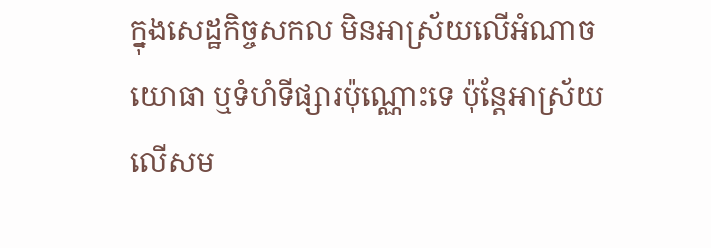ក្នុងសេដ្ឋកិច្ចសកល មិនអាស្រ័យលើអំណាចយោធា ឬទំហំទីផ្សារប៉ុណ្ណោះទេ ប៉ុន្តែអាស្រ័យលើសម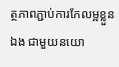ត្ថភាពភ្ជាប់ការកែលម្អខ្លួនឯង ជាមួយនយោ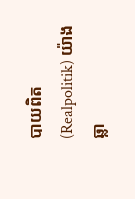បាយពិត (Realpolitik) យ៉ាងឆ្លា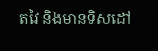តវៃ និងមានទិសដៅ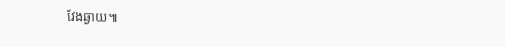វែងឆ្ងាយ៕